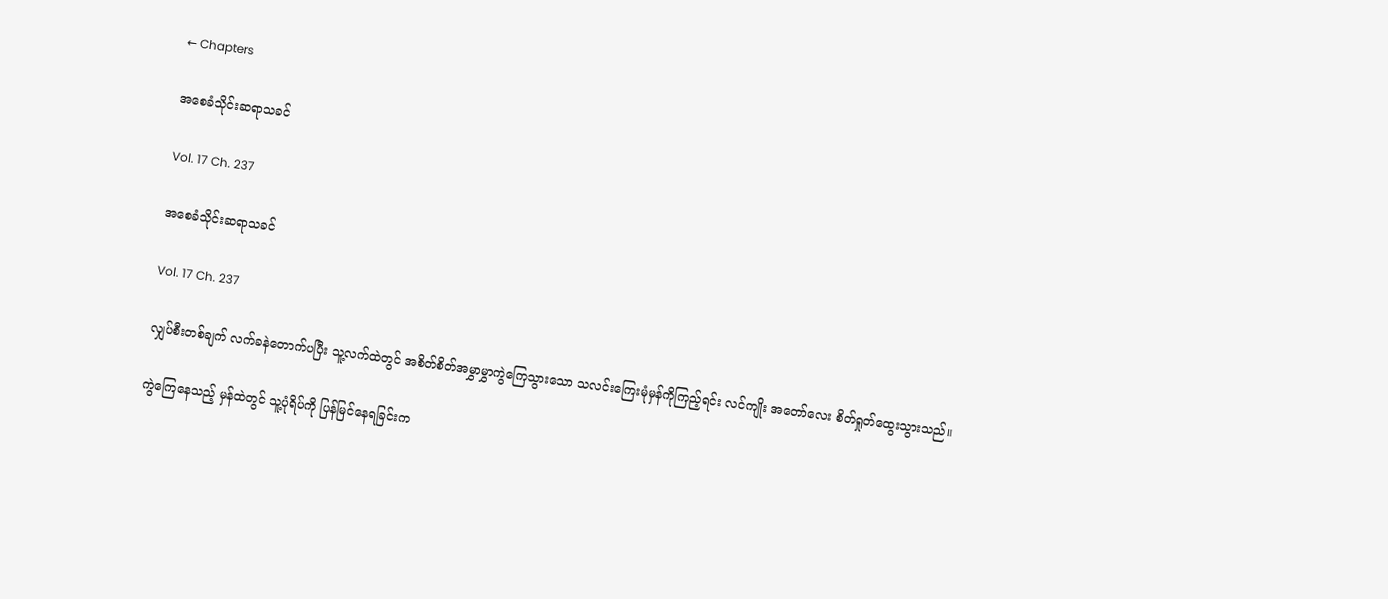← Chapters

အစေခံသိုင်းဆရာသခင်

Vol. 17 Ch. 237

အစေခံသိုင်းဆရာသခင်

Vol. 17 Ch. 237

လျှပ်စီးတစ်ချက် လက်ခနဲတောက်ပပြီး သူ့လက်ထဲတွင် အစိတ်စိတ်အမွှာမွှာကွဲကြေသွားသော သလင်းကြေးမုံမှန်ကိုကြည့်ရင်း လင်ကျိုး အတော်လေး စိတ်ရှုတ်ထွေးသွားသည်။

ကွဲကြေနေသည့် မှန်ထဲတွင် သူ့ပုံရိပ်ကို ပြန်မြင်နေရခြင်းက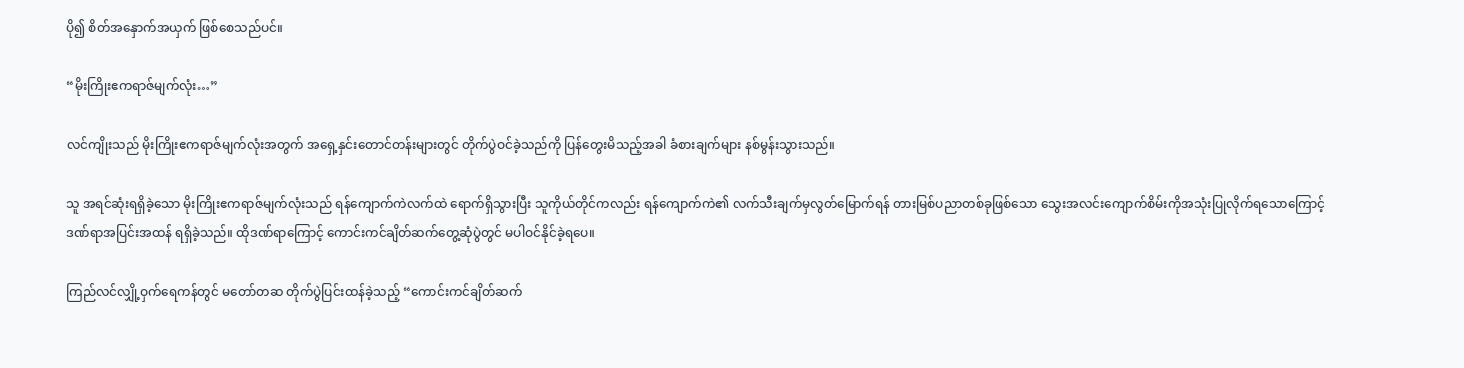ပို၍ စိတ်အနှောက်အယှက် ဖြစ်စေသည်ပင်။

“မိုးကြိုးဧကရာဇ်မျက်လုံး…”

လင်ကျိုးသည် မိုးကြိုးဧကရာဇ်မျက်လုံးအတွက် အရှေ့နှင်းတောင်တန်းများတွင် တိုက်ပွဲဝင်ခဲ့သည်ကို ပြန်တွေးမိသည့်အခါ ခံစားချက်များ နစ်မွန်းသွားသည်။

သူ အရင်ဆုံးရရှိခဲ့သော မိုးကြိုးဧကရာဇ်မျက်လုံးသည် ရန်ကျောက်ကဲလက်ထဲ ရောက်ရှိသွားပြီး သူကိုယ်တိုင်ကလည်း ရန်ကျောက်ကဲ၏ လက်သီးချက်မှလွတ်မြောက်ရန် တားမြစ်ပညာတစ်ခုဖြစ်သော သွေးအလင်းကျောက်စိမ်းကိုအသုံးပြုလိုက်ရသောကြောင့် ဒဏ်ရာအပြင်းအထန် ရရှိခဲ့သည်။ ထိုဒဏ်ရာကြောင့် ကောင်းကင်ချိတ်ဆက်တွေ့ဆုံပွဲတွင် မပါဝင်နိုင်ခဲ့ရပေ။

ကြည်လင်လျှို့ဝှက်‌ရေကန်တွင် မတော်တဆ တိုက်ပွဲပြင်းထန်ခဲ့သည့် “ကောင်းကင်ချိတ်ဆက်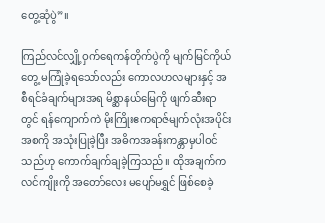တွေ့ဆုံပွဲ”။

ကြည်လင်လျှို့ဝှက်ရေကန်တိုက်ပွဲကို မျက်မြင်ကိုယ်တွေ့ မကြုံခဲ့ရသော်လည်း ကောလဟလများနှင့် အစီရင်ခံချက်များအရ မိစ္ဆာနယ်မြေကို ဖျက်ဆီးရာတွင် ရန်ကျောက်ကဲ မိုးကြိုးဧကရာဇ်မျက်လုံးအပိုင်းအစကို အသုံးပြုခဲ့ပြီး အဓိကအခန်းကန္တာမှပါဝင်သည်ဟု ကောက်ချက်ချခဲ့ကြသည်။ ထိုအချက်က လင်ကျိုးကို အတော်လေး မပျော်မရွှင် ဖြစ်စေခဲ့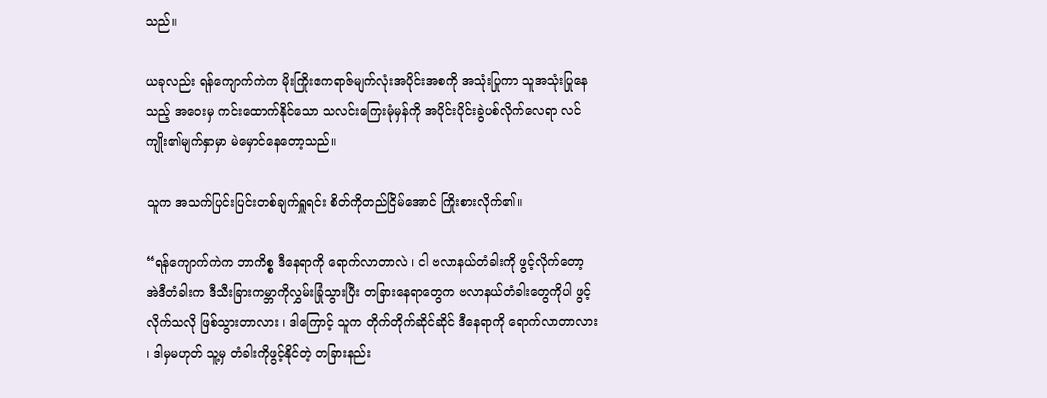သည်။

ယခုလည်း ရန်ကျောက်ကဲက မိုးကြိုးဧကရာဇ်မျက်လုံးအပိုင်းအစကို အသုံးပြုကာ သူအသုံးပြုနေသည့် အဝေးမှ ကင်းထောက်နိုင်သော သလင်းကြေးမုံမှန်ကို အပိုင်းပိုင်းခွဲပစ်လိုက်လေရာ လင်ကျိုး၏မျက်နှာမှာ မဲမှောင်နေတော့သည်။

သူက အသက်ပြင်းပြင်းတစ်ချက်ရှူရင်း စိတ်ကိုတည်ငြိမ်အောင် ကြိုးစားလိုက်၏။

“ရန်ကျောက်ကဲက ဘာကိစ္စ ဒီနေရာကို ရောက်လာတာလဲ ၊ ငါ ဗလာနယ်တံခါးကို ဖွင့်လိုက်တော့ အဲဒီတံခါးက ဒီသီးခြားကမ္ဘာကိုလွှမ်းခြုံသွားပြီး တခြားနေရာတွေက ဗလာနယ်တံခါးတွေကိုပါ ဖွင့်လိုက်သလို ဖြစ်သွားတာလား ၊ ဒါကြောင့် သူက တိုက်တိုက်ဆိုင်ဆိုင် ဒီနေရာကို ရောက်လာတာလား ၊ ဒါမှမဟုတ် သူ့မှ တံခါးကိုဖွင့်နိုင်တဲ့ တခြားနည်း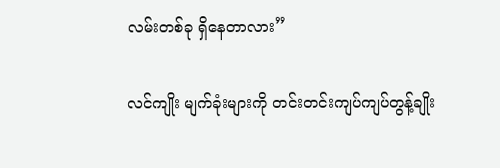လမ်းတစ်ခု ရှိနေတာလား”

လင်ကျိုး မျက်ခုံးများကို တင်းတင်းကျပ်ကျပ်တွန့်ချိုး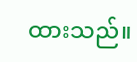ထားသည်။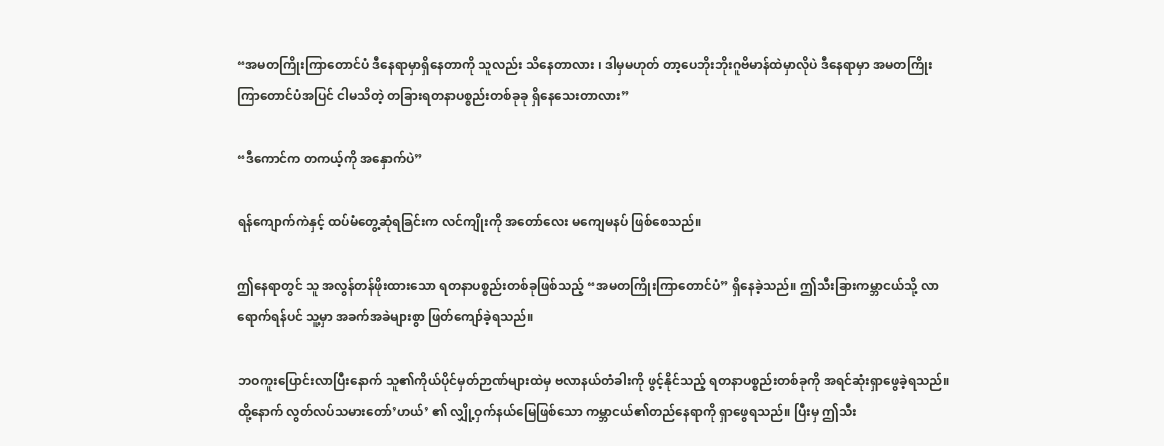“အမတကြိုးကြာတောင်ပံ ဒီနေရာမှာရှိနေတာကို သူလည်း သိနေတာလား ၊ ဒါမှမဟုတ် တာ့ပေဘိုးဘိုးဂူဗိမာန်ထဲမှာလိုပဲ ဒီနေရာမှာ အမတကြိုးကြာတောင်ပံအပြင် ငါမသိတဲ့ တခြားရတနာပစ္စည်းတစ်ခုခု ရှိနေသေးတာလား”

“ဒီကောင်က တကယ့်ကို အနှောက်ပဲ”

ရန်ကျောက်ကဲနှင့် ထပ်မံတွေ့ဆုံရခြင်းက လင်ကျိုးကို အတော်လေး မကျေမနပ် ဖြစ်စေသည်။

ဤနေရာတွင် သူ အလွန်တန်ဖိုးထားသော ရတနာပစ္စည်းတစ်ခုဖြစ်သည့် “အမတကြိုးကြာတောင်ပံ” ရှိနေခဲ့သည်။ ဤသီးခြားကမ္ဘာငယ်သို့ လာရောက်ရန်ပင် သူ့မှာ အခက်အခဲများစွာ ဖြတ်ကျော်ခဲ့ရသည်။

ဘဝကူးပြောင်းလာပြီးနောက် သူ၏ကိုယ်ပိုင်မှတ်ဉာဏ်များထဲမှ ဗလာနယ်တံခါးကို ဖွင့်နိုင်သည့် ရတနာပစ္စည်းတစ်ခုကို အရင်ဆုံးရှာဖွေခဲ့ရသည်။ ထို့နောက် လွတ်လပ်သမားတော်’ဟယ်’ ၏ လျှို့ဝှက်နယ်မြေဖြစ်သော ကမ္ဘာငယ်၏တည်နေရာကို ရှာဖွေရသည်။ ပြီးမှ ဤသီး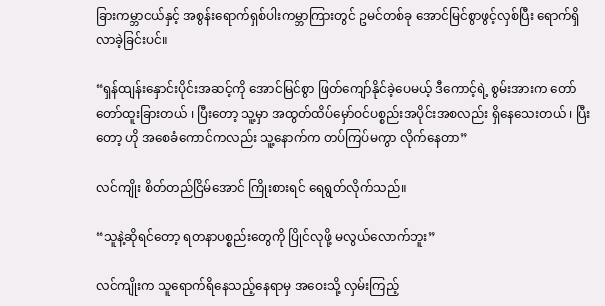ခြားကမ္ဘာငယ်နှင့် အစွန်းရောက်ရှစ်ပါးကမ္ဘာကြားတွင် ဥမင်တစ်ခု အောင်မြင်စွာဖွင့်လှစ်ပြီး ရောက်ရှိလာခဲ့ခြင်းပင်။

“ရှန်ထျန်းနှောင်းပိုင်းအဆင့်ကို အောင်မြင်စွာ ဖြတ်ကျော်နိုင်ခဲ့ပေမယ့် ဒီကောင့်ရဲ့ စွမ်းအားက တော်တော်ထူးခြားတယ် ၊ ပြီးတော့ သူ့မှာ အထွတ်ထိပ်မှော်ဝင်ပစ္စည်းအပိုင်းအစလည်း ရှိနေသေးတယ် ၊ ပြီးတော့ ဟို အစေခံကောင်ကလည်း သူ့နောက်က တပ်ကြပ်မကွာ လိုက်နေတာ”

လင်ကျိုး စိတ်တည်ငြိမ်အောင် ကြိုးစားရင် ရေရွတ်လိုက်သည်။

“သူနဲ့ဆိုရင်တော့ ရတနာပစ္စည်းတွေကို ပြိုင်လုဖို့ မလွယ်လောက်ဘူး”

လင်ကျိုးက သူရောက်ရိနေသည့်နေရာမှ အဝေးသို့ လှမ်းကြည့်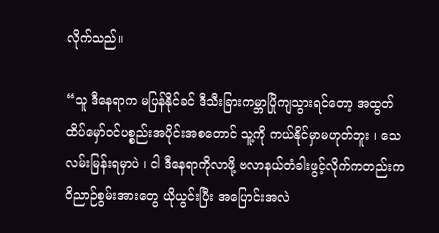လိုက်သည်။

“သူ ဒီနေရာက မပြန်နိုင်ခင် ဒီသီးခြားကမ္ဘာပြိုကျသွားရင်တော့ အထွတ်ထိပ်မှော်ဝင်ပစ္စည်းအပိုင်းအစတောင် သူ့ကို ကယ်နိုင်မှာမဟုတ်ဘူး ၊ သေလမ်းမြန်းရမှာပဲ ၊ ငါ ဒီနေရာကိုလာဖို့ ဗလာနယ်တံခါးဖွင့်လိုက်ကတည်းက ဝိညာဉ်စွမ်းအားတွေ ယိုယွင်းပြီး အပြောင်းအလဲ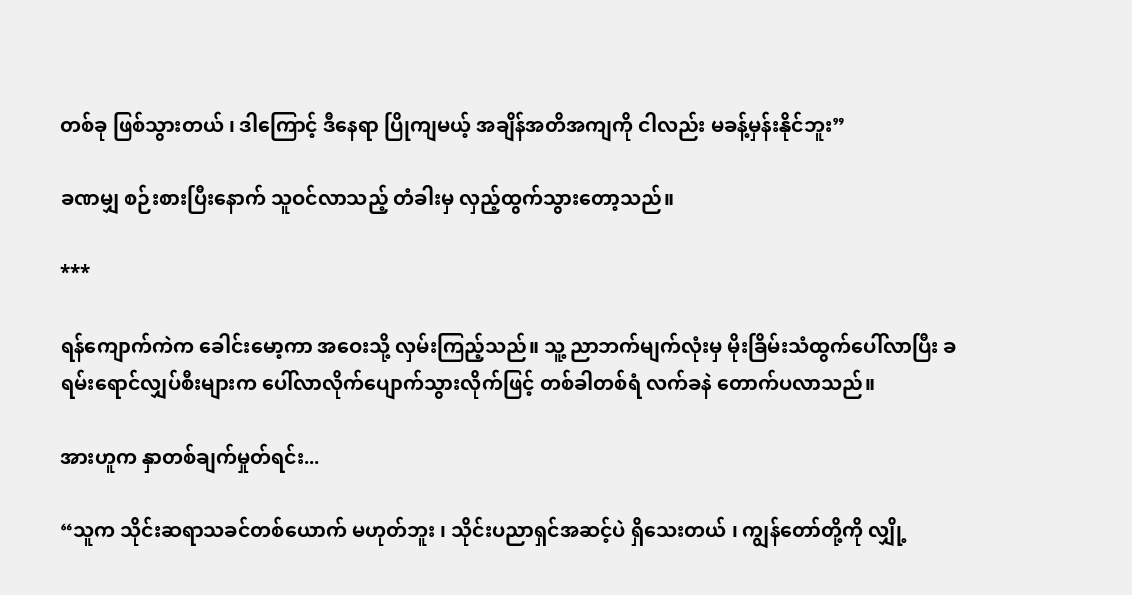တစ်ခု ဖြစ်သွားတယ် ၊ ဒါကြောင့် ဒီနေရာ ပြိုကျမယ့် အချိန်အတိအကျကို ငါလည်း မခန့်မှန်းနိုင်ဘူး”

ခဏမျှ စဉ်းစားပြီးနောက် သူဝင်လာသည့် တံခါးမှ လှည့်ထွက်သွားတော့သည်။

***

ရန်ကျောက်ကဲက ခေါင်းမော့ကာ အဝေးသို့ လှမ်းကြည့်သည်။ သူ့ ညာဘက်မျက်လုံးမှ မိုးခြိမ်းသံထွက်ပေါ်လာပြီး ခရမ်းရောင်လျှပ်စီးများက ပေါ်လာလိုက်ပျောက်သွားလိုက်ဖြင့် တစ်ခါတစ်ရံ လက်ခနဲ တောက်ပလာသည်။

အားဟူက နှာတစ်ချက်မှုတ်ရင်း...

“သူက သိုင်းဆရာသခင်တစ်ယောက် မဟုတ်ဘူး ၊ သိုင်းပညာရှင်အဆင့်ပဲ ရှိသေးတယ် ၊ ကျွန်တော်တို့ကို လျှို့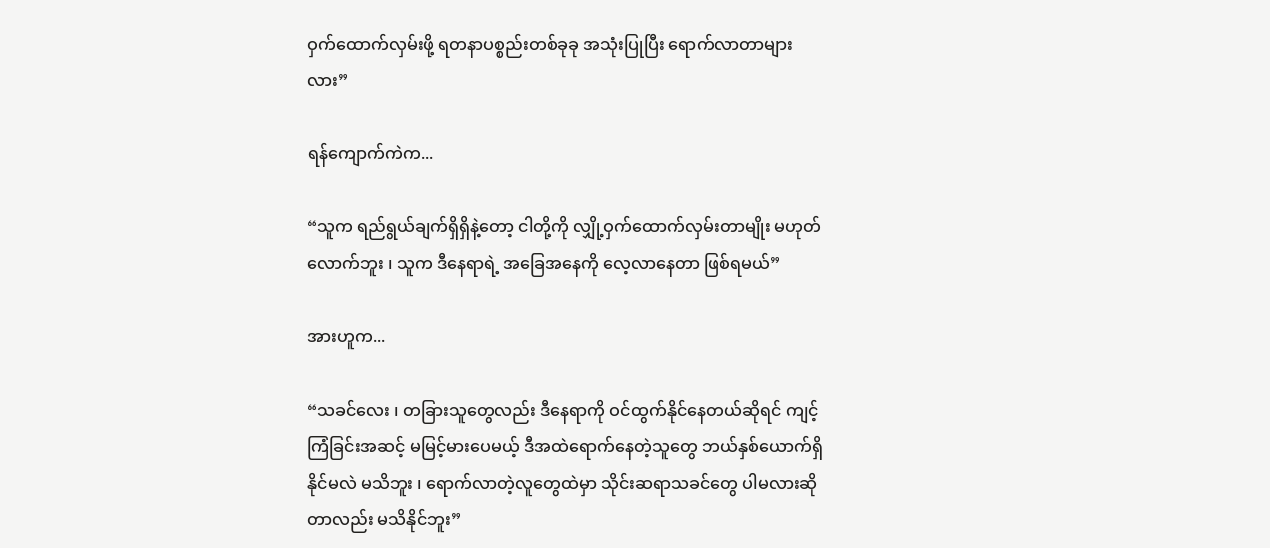ဝှက်ထောက်လှမ်းဖို့ ရတနာပစ္စည်းတစ်ခုခု အသုံးပြုပြီး ရောက်လာတာများလား”

ရန်ကျောက်ကဲက...

“သူက ရည်ရွယ်ချက်ရှိရှိနဲ့တော့ ငါတို့ကို လျှို့ဝှက်ထောက်လှမ်းတာမျိုး မဟုတ်လောက်ဘူး ၊ သူက ဒီနေရာရဲ့ အခြေအနေကို လေ့လာနေတာ ဖြစ်ရမယ်”

အားဟူက...

“သခင်လေး ၊ တခြားသူတွေလည်း ဒီနေရာကို ဝင်ထွက်နိုင်နေတယ်ဆိုရင် ကျင့်ကြံခြင်းအဆင့် မမြင့်မားပေမယ့် ဒီအထဲရောက်နေတဲ့သူတွေ ဘယ်နှစ်ယောက်ရှိနိုင်မလဲ မသိဘူး ၊ ရောက်လာတဲ့လူတွေထဲမှာ သိုင်းဆရာသခင်တွေ ပါမလားဆိုတာလည်း မသိနိုင်ဘူး”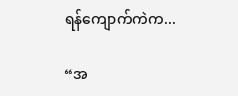ရန်ကျောက်ကဲက...

“အ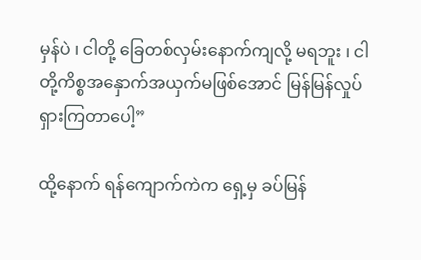မှန်ပဲ ၊ ငါတို့ ခြေတစ်လှမ်းနောက်ကျလို့ မရဘူး ၊ ငါတို့ကိစ္စအနှောက်အယှက်မဖြစ်အောင် မြန်မြန်လှုပ်ရှားကြတာပေါ့”

ထို့နောက် ရန်ကျောက်ကဲက ရှေ့မှ ခပ်မြန်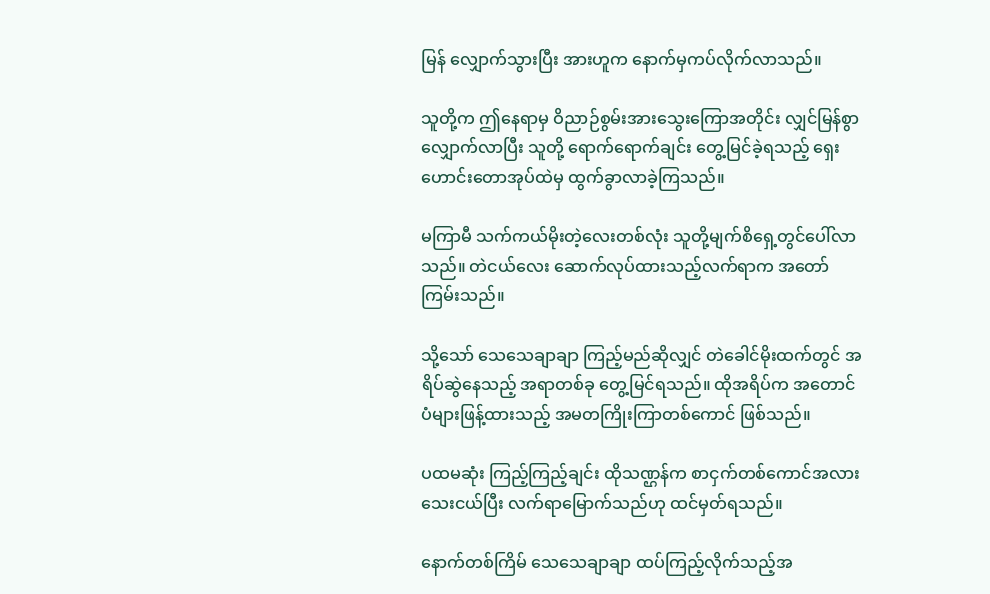မြန် လျှောက်သွားပြီး အားဟူက နောက်မှကပ်လိုက်လာသည်။

သူတို့က ဤနေရာမှ ဝိညာဉ်စွမ်းအားသွေးကြောအတိုင်း လျှင်မြန်စွာလျှောက်လာပြီး သူတို့ ‌ရောက်ရောက်ချင်း တွေ့မြင်ခဲ့ရသည့် ရှေးဟောင်းတောအုပ်ထဲမှ ထွက်ခွာလာခဲ့ကြသည်။

မကြာမီ သက်ကယ်မိုးတဲ့လေးတစ်လုံး သူတို့မျက်စိရှေ့တွင်ပေါ်လာသည်။ တဲငယ်လေး ဆောက်လုပ်ထားသည့်လက်ရာက အတော်ကြမ်းသည်။

သို့သော် သေသေချာချာ ကြည့်မည်ဆိုလျှင် တဲခေါင်မိုးထက်တွင် အရိပ်ဆွဲနေသည့် အရာတစ်ခု တွေ့မြင်ရသည်။ ထိုအရိပ်က အတောင်ပံများဖြန့်ထားသည့် အမတကြိုးကြာတစ်ကောင် ဖြစ်သည်။

ပထမဆုံး ကြည့်ကြည့်ချင်း ထိုသဏ္ဌန်က စာငှက်တစ်ကောင်အလား သေးငယ်ပြီး လက်ရာမြောက်သည်ဟု ထင်မှတ်ရသည်။

နောက်တစ်ကြိမ် သေသေချာချာ ထပ်ကြည့်လိုက်သည့်အ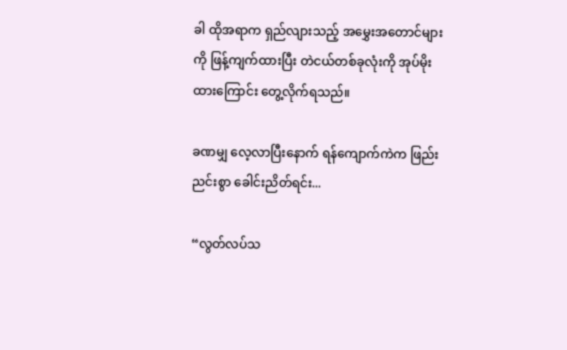ခါ ထိုအရာက ရှည်လျားသည့် အမွှေးအတောင်များကို ဖြန့်ကျက်ထားပြီး တဲငယ်တစ်ခုလုံးကို အုပ်မိုးထားကြောင်း တွေ့လိုက်ရသည်။

ခဏမျှ လေ့လာပြီးနောက် ရန်‌ကျောက်ကဲက ဖြည်းညင်းစွာ ခေါင်းညိတ်ရင်း...

“လွတ်လပ်သ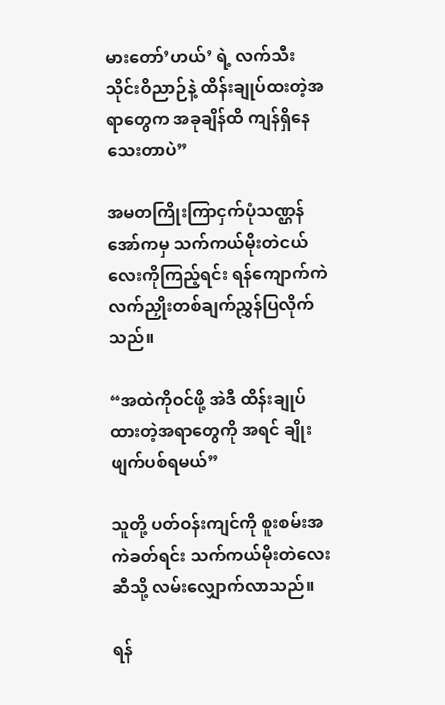မားတော်’ဟယ်’ ရဲ့ လက်သီးသိုင်းဝိညာဉ်နဲ့ ထိန်းချုပ်ထးတဲ့အရာတွေက အခုချိန်ထိ ကျန်ရှိနေသေးတာပဲ”

အမတကြိုးကြာငှက်ပုံသဏ္ဌန်အော်ကမှ သက်ကယ်မိုးတဲငယ်လေးကိုကြည့်ရင်း ရန်ကျောက်ကဲ လက်ညှိုးတစ်ချက်ညွှန်ပြလိုက်သည်။

“အထဲကိုဝင်ဖို့ အဲဒီ ထိန်းချုပ်ထားတဲ့အရာတွေကို အရင် ချိုးဖျက်ပစ်ရမယ်”

သူတို့ ပတ်ဝန်းကျင်ကို စူးစမ်းအကဲခတ်ရင်း သက်ကယ်မိုးတဲလေးဆီသို့ လမ်းလျှောက်လာသည်။

ရန်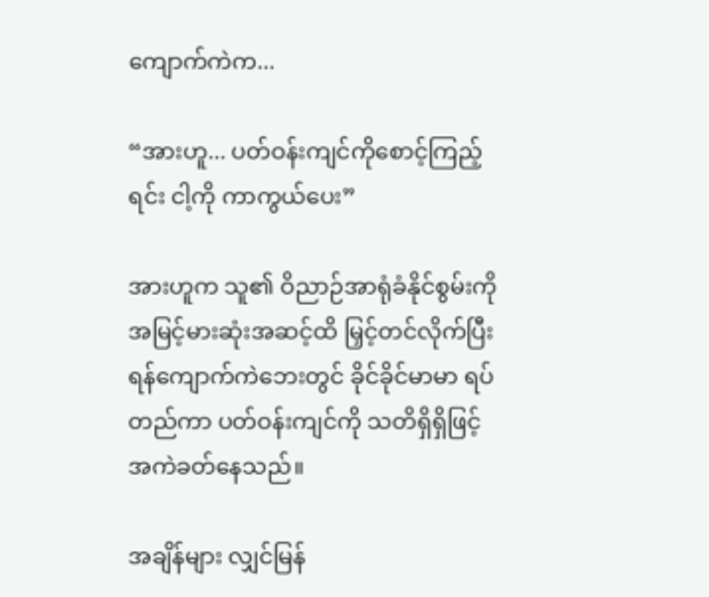ကျောက်ကဲက...

“အားဟူ... ပတ်ဝန်းကျင်ကိုစောင့်ကြည့်ရင်း ငါ့ကို ကာကွယ်ပေး”

အားဟူက သူ၏ ဝိညာဉ်အာရုံခံနိုင်စွမ်းကို အမြင့်မားဆုံးအဆင့်ထိ မြှင့်တင်လိုက်ပြီး ရန်ကျောက်ကဲဘေးတွင် ခိုင်ခိုင်မာမာ ရပ်တည်ကာ ပတ်ဝန်းကျင်ကို သတိရှိရှိဖြင့် အကဲခတ်နေသည်။

အချိန်များ လျှင်မြန်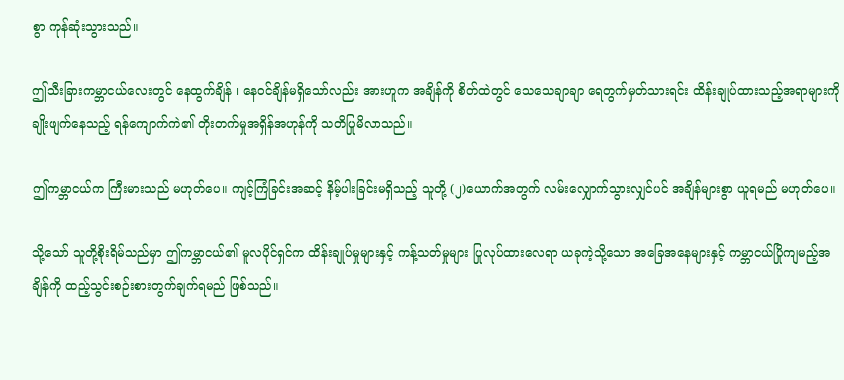စွာ ကုန်ဆုံးသွားသည်။

ဤသီးခြားကမ္ဘာငယ်လေးတွင် နေထွက်ချိန် ၊ နေဝင်ချိန်မရှိသော်လည်း အားဟူက အချိန်ကို စိတ်ထဲတွင် သေသေချာချာ ရေတွက်မှတ်သားရင်း ထိန်းချုပ်ထားသည့်အရာများကို ချိုးဖျက်နေသည့် ရန်ကျောက်ကဲ၏ တိုးတက်မှုအရှိန်အဟုန်ကို သတိပြုမိလာသည်။

ဤကမ္ဘာငယ်က ကြီးမားသည် မဟုတ်ပေ။ ကျင့်ကြံခြင်းအဆင့် နိမ့်ပါးခြင်းမရှိသည့် သူတို့ (၂)ယောက်အတွက် လမ်းလျှောက်သွားလျှင်ပင် အချိန်များစွာ ယူရမည် မဟုတ်ပေ။

သို့သော် သူတို့စိုးရိမ်သည်မှာ ဤကမ္ဘာငယ်၏ မူလပိုင်ရှင်က ထိန်းချုပ်မှုများနှင့် ကန့်သတ်မှုများ ပြုလုပ်ထားလေရာ ယခုကဲ့သို့သော အခြေအနေများနှင့် ကမ္ဘာငယ်ပြိုကျမည့်အချိန်ကို ထည့်သွင်းစဉ်းစားတွက်ချက်ရမည် ဖြစ်သည်။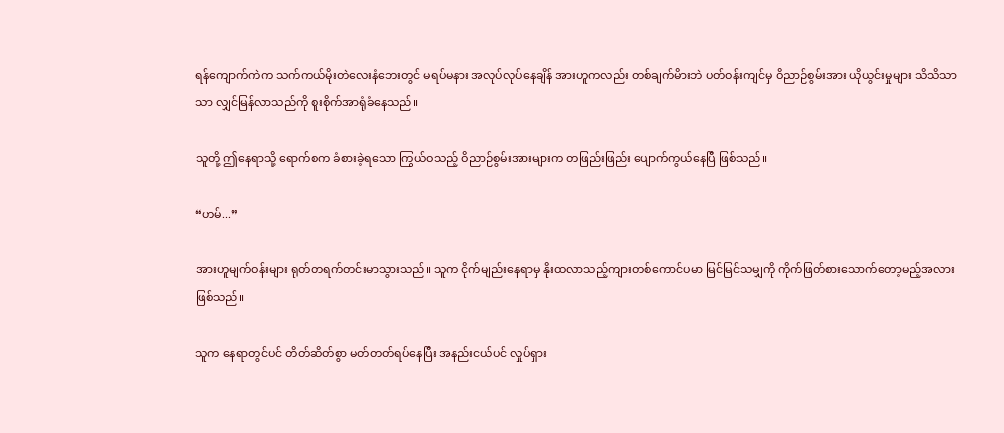ရန်ကျောက်ကဲက သက်ကယ်မိုးတဲလေးနံဘေးတွင် မရပ်မနား အလုပ်လုပ်နေချိန် အားဟူကလည်း တစ်ချက်မိားဘဲ ပတ်ဝန်းကျင်မှ ဝိညာဉ်စွမ်းအား ယိုယွင်းမှုများ သိသိသာသာ လျှင်မြန်လာသည်ကို စူးစိုက်အာရုံခံနေသည်။

သူတို့ ဤနေရာသို့ ရောက်စက ခံစားခဲ့ရသော ကြွယ်ဝသည့် ဝိညာဉ်စွမ်းအားများက တဖြည်းဖြည်း ပျောက်ကွယ်နေပြီ ဖြစ်သည်။

“ဟမ်...”

အားဟူမျက်ဝန်းများ ရုတ်တရက်တင်းမာသွားသည်။ သူက ငိုက်မျည်းနေရာမှ နိုးထလာသည့်ကျားတစ်ကောင်ပမာ မြင်မြင်သမျှကို ကိုက်ဖြတ်စားသောက်တော့မည့်အလား ဖြစ်သည်။

သူက နေရာတွင်ပင် တိတ်ဆိတ်စွာ မတ်တတ်ရပ်နေပြီး အနည်းငယ်ပင် လှုပ်ရှား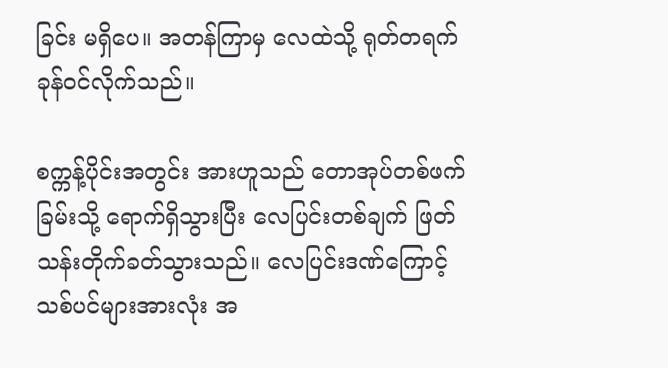ခြင်း မရှိပေ။ အတန်ကြာမှ လေထဲသို့ ရုတ်တရက် ခုန်ဝင်လိုက်သည်။

စက္ကန့်ပိုင်းအတွင်း အားဟူသည် တောအုပ်တစ်ဖက်ခြမ်းသို့ ရောက်ရှိသွားပြီး လေပြင်းတစ်ချက် ဖြတ်သန်းတိုက်ခတ်သွားသည်။ လေပြင်းဒဏ်ကြောင့် သစ်ပင်များအားလုံး အ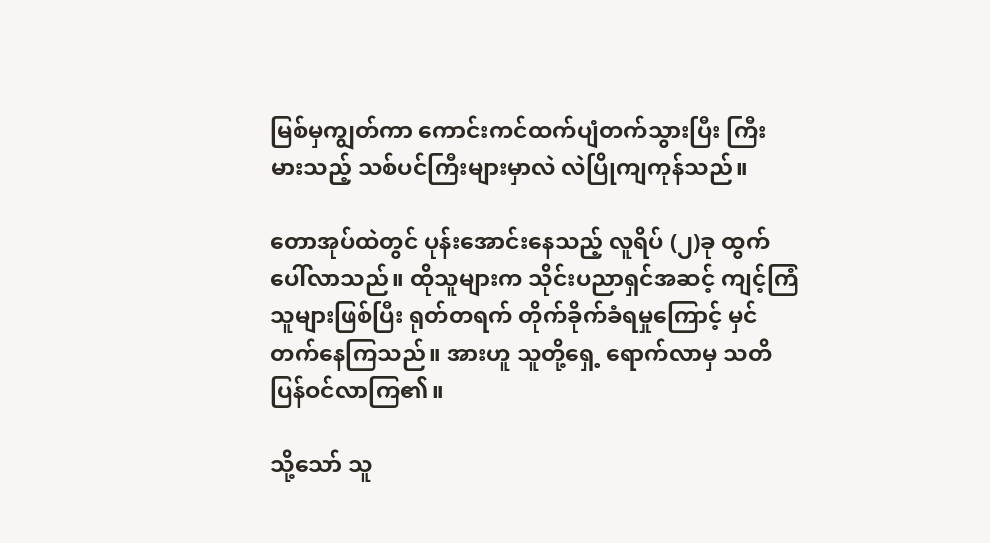မြစ်မှကျွတ်ကာ ကောင်းကင်ထက်ပျံတက်သွားပြီး ကြီးမားသည့် သစ်ပင်ကြီးများမှာလဲ လဲပြိုကျကုန်သည်။

တောအုပ်ထဲတွင် ပုန်းအောင်းနေသည့် လူရိပ် (၂)ခု ထွက်ပေါ်လာသည်။ ထိုသူများက သိုင်းပညာရှင်အဆင့် ကျင့်ကြံသူများဖြစ်ပြီး ရုတ်တရက် တိုက်ခိုက်ခံရမှုကြောင့် မှင်တက်နေကြသည်။ အားဟူ သူတို့ရှေ့ ရောက်လာမှ သတိပြန်ဝင်လာကြ၏။

သို့သော် သူ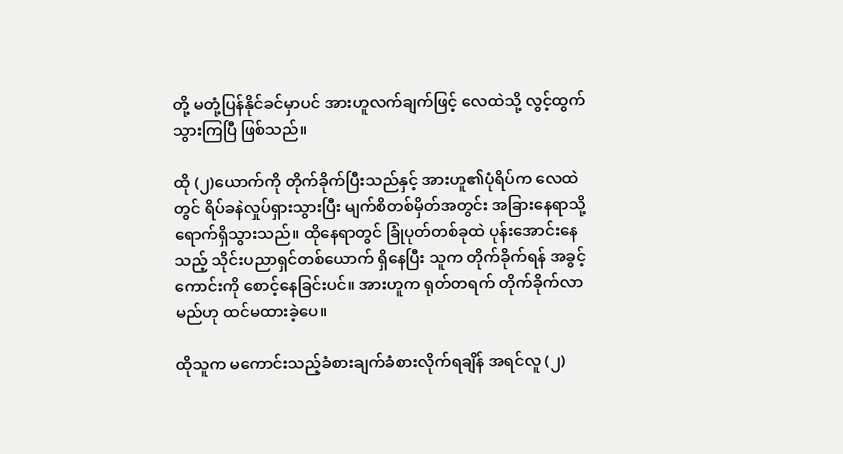တို့ မတုံ့ပြန်နိုင်ခင်မှာပင် အားဟူလက်ချက်ဖြင့် လေထဲသို့ လွင့်ထွက်သွားကြပြီ ဖြစ်သည်။

ထို (၂)ယောက်ကို တိုက်ခိုက်ပြီးသည်နှင့် အားဟူ၏ပုံရိပ်က လေထဲတွင် ရိပ်ခနဲလှုပ်ရှားသွားပြီး မျက်စိတစ်မှိတ်အတွင်း အခြားနေရာသို့ ရောက်ရှိသွားသည်။ ထိုနေရာတွင် ခြုံပုတ်တစ်ခုထဲ ပုန်းအောင်းနေသည့် သိုင်းပညာရှင်တစ်ယောက် ရှိနေပြီး သူက တိုက်ခိုက်ရန် အခွင့်ကောင်းကို စောင့်နေခြင်းပင်။ အားဟူက ရုတ်တရက် တိုက်ခိုက်လာမည်ဟု ထင်မထားခဲ့ပေ။

ထိုသူက မကောင်းသည့်ခံစားချက်ခံစားလိုက်ရချိန် အရင်လူ (၂)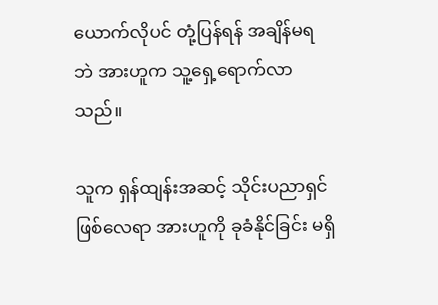ယောက်လိုပင် တုံ့ပြန်ရန် အချိန်မရဘဲ အားဟူက သူ့ရှေ့ရောက်လာသည်။

သူက ရှန်ထျန်းအဆင့် သိုင်းပညာရှင်ဖြစ်လေရာ အားဟူကို ခုခံနိုင်ခြင်း မရှိ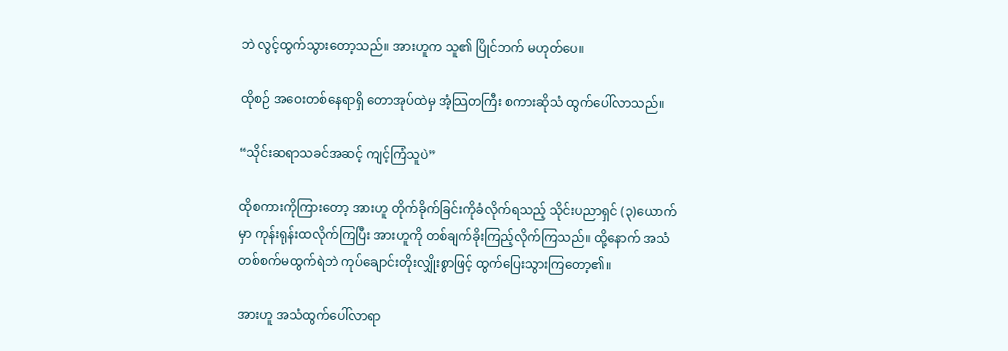ဘဲ လွင့်ထွက်သွားတော့သည်။ အားဟူက သူ၏ ပြိုင်ဘက် မဟုတ်ပေ။

ထိုစဉ် အဝေးတစ်နေရာရှိ တောအုပ်ထဲမှ အံ့သြတကြီး စကားဆိုသံ ထွက်ပေါ်လာသည်။

“သိုင်းဆရာသခင်အဆင့် ကျင့်ကြံသူပဲ”

ထိုစကားကိုကြားတော့ အားဟူ တိုက်ခိုက်ခြင်းကိုခံလိုက်ရသည့် သိုင်းပညာရှင် (၃)ယောက်မှာ ကုန်းရုန်းထလိုက်ကြပြီး အားဟူကို တစ်ချက်ခိုးကြည့်လိုက်ကြသည်။ ထို့နောက် အသံတစ်စက်မထွက်ရဲဘဲ ကုပ်ချောင်းတိုးလျှိုးစွာဖြင့် ထွက်ပြေးသွားကြတော့၏။

အားဟူ အသံထွက်ပေါ်လာရာ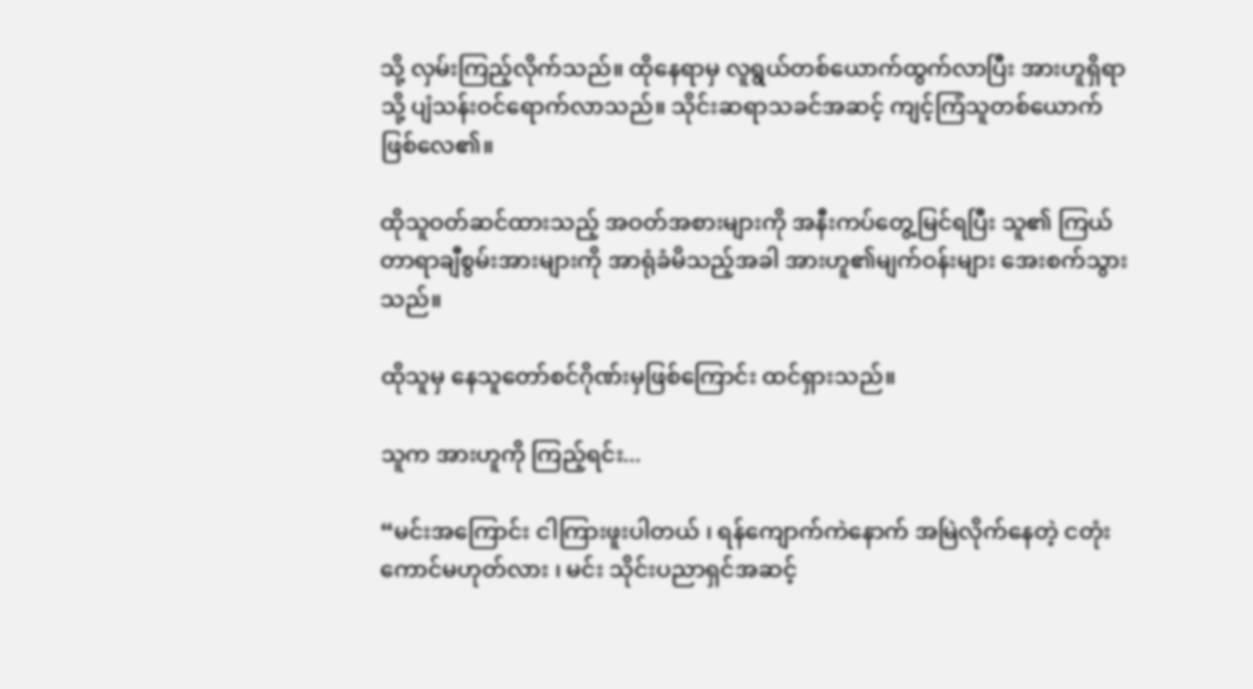သို့ လှမ်းကြည့်လိုက်သည်။ ထိုနေရာမှ လူရွယ်တစ်ယောက်ထွက်လာပြီး အားဟူရှိရာသို့ ပျံသန်းဝင်ရောက်လာသည်။ သိုင်းဆရာသခင်အဆင့် ကျင့်ကြံသူတစ်ယောက် ဖြစ်လေ၏။

ထိုသူဝတ်ဆင်ထားသည့် အဝတ်အစားများကို အနီးကပ်တွေ့မြင်ရပြီး သူ၏ ကြယ်တာရာချီစွမ်းအားများကို အာရုံခံမိသည့်အခါ အားဟူ၏မျက်ဝန်းများ အေးစက်သွားသည်။

ထိုသူမှ နေသူတော်စင်ဂိုဏ်းမှဖြစ်ကြောင်း ထင်ရှားသည်။

သူက အားဟူကို ကြည့်ရင်း...

“မင်းအကြောင်း ငါကြားဖူးပါတယ် ၊ ရန်ကျောက်ကဲနောက် အမြဲလိုက်နေတဲ့ ငတုံးကောင်မဟုတ်လား ၊ မင်း သိုင်းပညာရှင်အဆင့်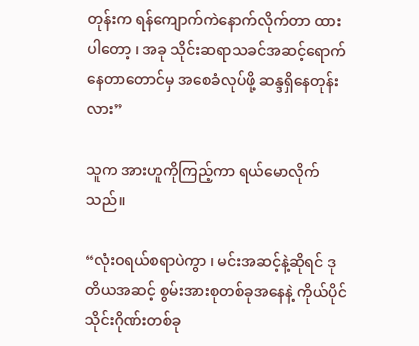တုန်းက ရန်ကျောက်ကဲနောက်လိုက်တာ ထားပါတော့ ၊ အခု သိုင်းဆရာသခင်အဆင့်ရောက်နေတာတောင်မှ အစေခံလုပ်ဖို့ ဆန္ဒရှိနေတုန်းလား”

သူက အားဟူကိုကြည့်ကာ ရယ်မောလိုက်သည်။

“လုံးဝရယ်စရာပဲကွာ ၊ မင်းအဆင့်နဲ့ဆိုရင် ဒုတိယအဆင့် စွမ်းအားစုတစ်ခုအနေနဲ့ ကိုယ်ပိုင်သိုင်းဂိုဏ်းတစ်ခု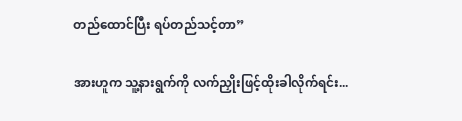တည်ထောင်ပြီး ရပ်တည်သင့်တာ”

အားဟူက သူ့နားရွက်ကို လက်ညှိုးဖြင့်ထိုးခါလိုက်ရင်း...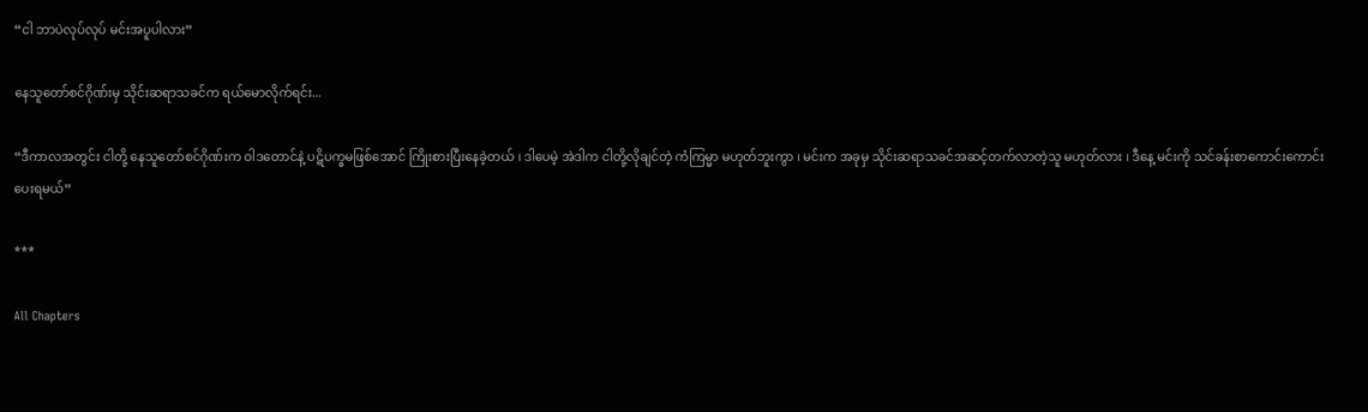“ငါ ဘာပဲလုပ်လုပ် မင်းအပူပါလား”

နေသူတော်စင်ဂိုဏ်းမှ သိုင်းဆရာသခင်က ရယ်မောလိုက်ရင်း...

“ဒီကာလအတွင်း ငါတို့ နေသူတော်စင်ဂိုဏ်းက ဝါဒတောင်နဲ့ ပဋိပက္ခမဖြစ်အောင် ကြိုးစားပြီးနေခဲ့တယ် ၊ ဒါပေမဲ့ အဲဒါက ငါတို့လိုချင်တဲ့ ကံကြမ္မာ မဟုတ်ဘူးကွာ ၊ မင်းက အခုမှ သိုင်းဆရာသခင်အဆင့်တက်လာတဲ့သူ မဟုတ်လား ၊ ဒီနေ့ မင်းကို သင်ခန်းစာကောင်းကောင်းပေးရမယ်”

***

All Chapters